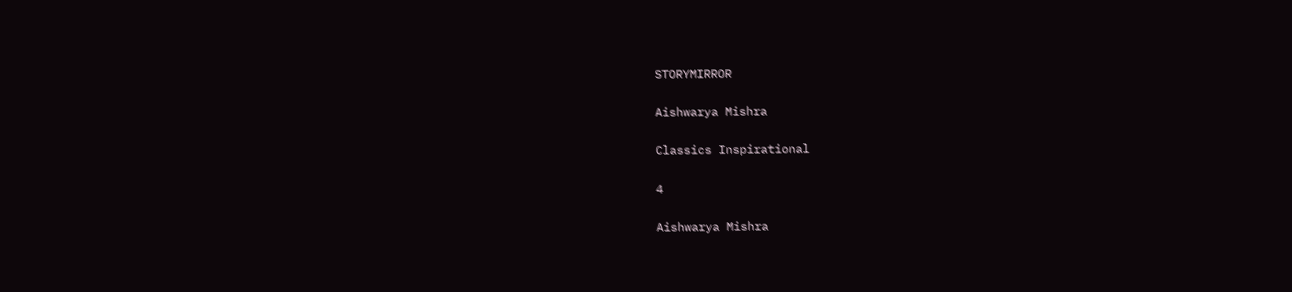STORYMIRROR

Aishwarya Mishra

Classics Inspirational

4

Aishwarya Mishra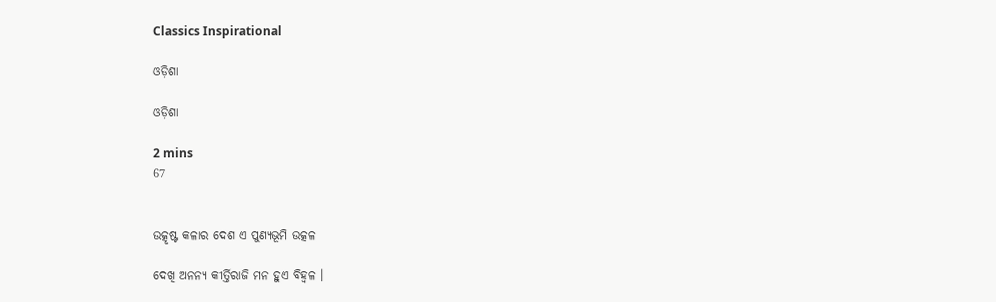Classics Inspirational

ଓଡ଼ିଶା

ଓଡ଼ିଶା

2 mins
67


ଉତ୍କୃଷ୍ଟ କଳାର ଦେଶ ଏ ପୁଣ୍ୟଭୂମି ଉତ୍କଳ

ଦେଖି ଅନନ୍ୟ କୀର୍ତ୍ତିରାଜି ମନ ହୁଏ ବିହ୍ବଳ ।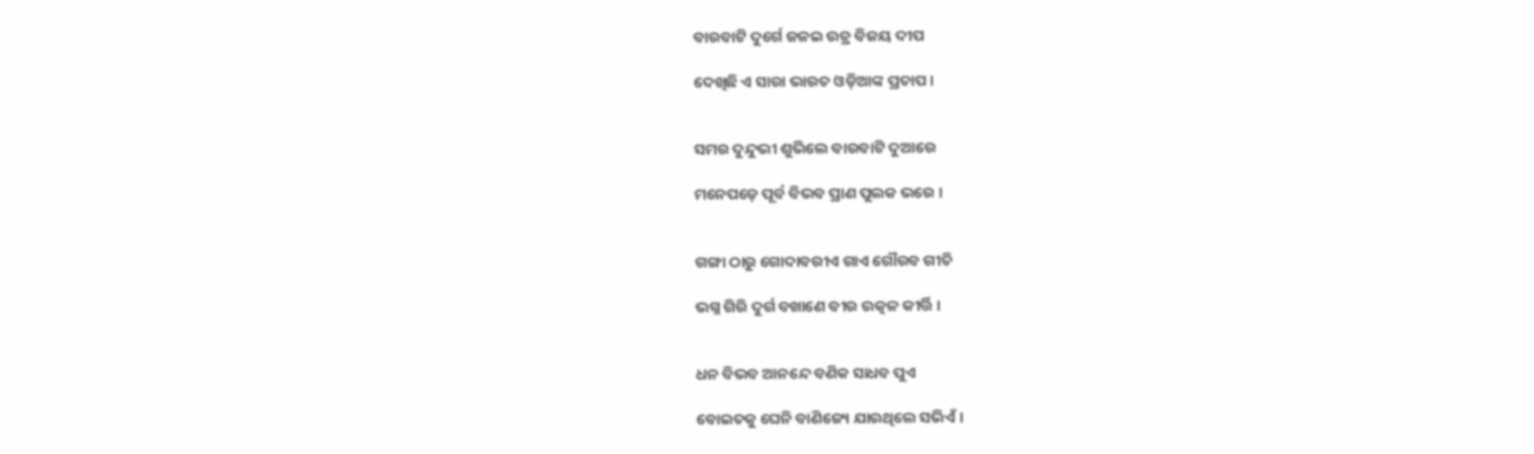ବାରବାଟି ଦୁର୍ଗେ ଜଳଇ ଉଡ୍ର ବିଜୟ ଦୀପ

ଦେଖିଛି ଏ ସାରା ଭାରତ ଓଡ଼ିଆଙ୍କ ପ୍ରତାପ ।


ସମର ଦୁନ୍ଦୁଭୀ ଶୁଭିଲେ ବାରବାଟି ଦୁଆରେ

ମନେପଡ଼େ ପୂର୍ବ ବିଭବ ପ୍ରାଣ ପୁଲକ ଭରେ ।


ଗଙ୍ଗା ଠାରୁ ଗୋଦାବରୀଏ ଗାଏ ଗୌରବ ଗୀତି

ଭଗ୍ନ ଗିରି ଦୁର୍ଗ ବଖାଣେ ବୀର ଉତ୍କଳ କୀର୍ତ୍ତି ।


ଧନ ବିଭବ ଆନନ୍ଦେ ବଣିକ ସାଧବ ପୁଏ

ବୋଇତକୁ ଘେନି ବାଣିଜ୍ୟେ ଯାଉଥିଲେ ସଭିଏଁ ।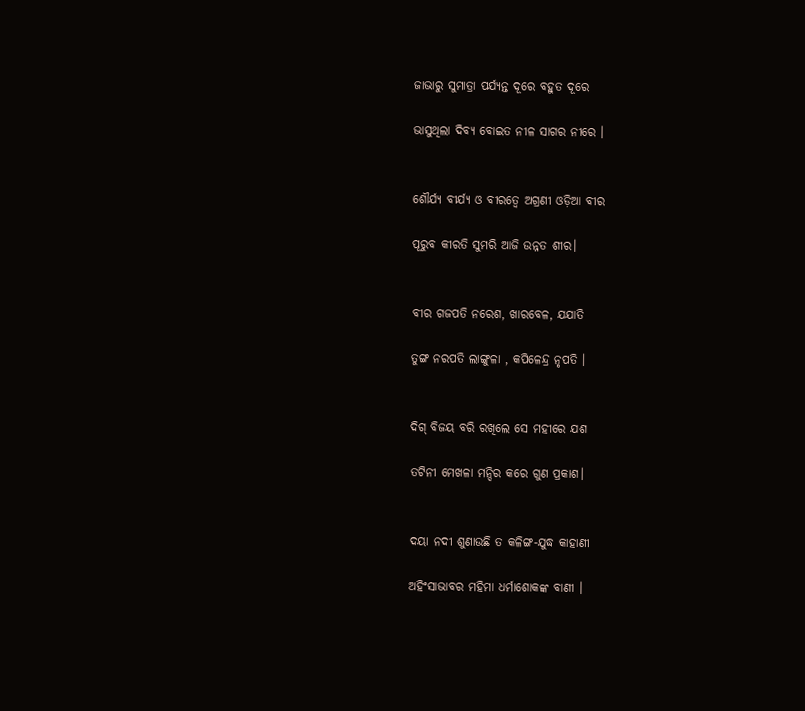ଜାଭାରୁ ସୁମାତ୍ରା ପର୍ଯ୍ୟନ୍ତ ଦୂରେ ବହୁତ ଦୂରେ

ଭାସୁଥିଲା ଦିବ୍ୟ ବୋଇତ ନୀଳ ସାଗର ନୀରେ ।


ଶୌର୍ଯ୍ୟ ବୀର୍ଯ୍ୟ ଓ ବୀରତ୍ବେ ଅଗ୍ରଣୀ ଓଡ଼ିଆ ବୀର

ପୂରୁବ କୀରତି ସୁମରି ଆଜି ଉନ୍ନତ ଶୀର।


ବୀର ଗଜପତି ନରେଶ, ଖାରବେଳ, ଯଯାତି

ତୁଙ୍ଗ ନରପତି ଲାଙ୍ଗୁଳା , କପିଳେନ୍ଦ୍ର ନୃପତି ।


ଦିଗ୍ ବିଜୟ ବରି ରଖିଲେ ସେ ମହୀରେ ଯଶ

ତଟିନୀ ମେଖଳା ମନ୍ଦିର କରେ ଗୁଣ ପ୍ରକାଶ।


ଦୟା ନଦୀ ଶୁଣାଉଛି ତ କଳିଙ୍ଗ-ଯୁଦ୍ଧ କାହାଣୀ

ଅହିଂସାଭାବର ମହିମା ଧର୍ମାଶୋକଙ୍କ ବାଣୀ ।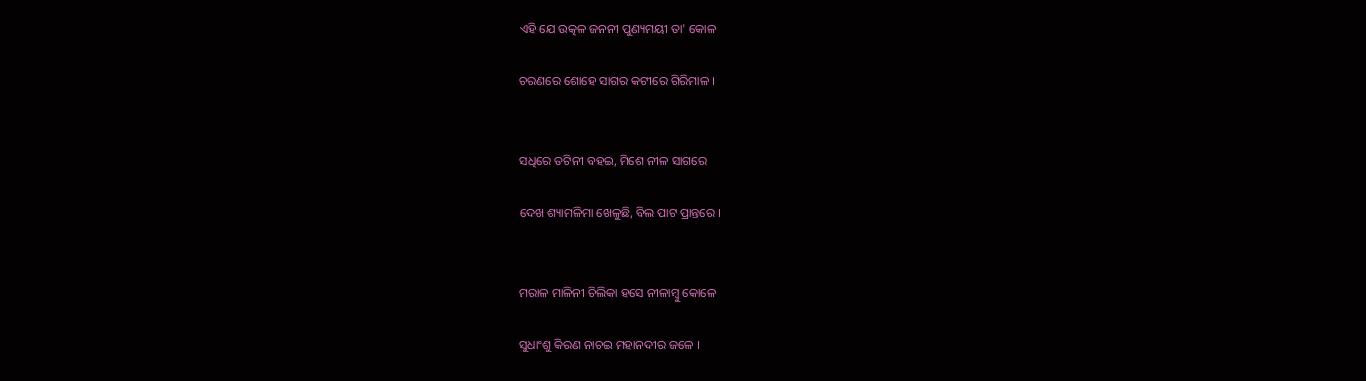ଏହି ଯେ ଉତ୍କଳ ଜନନୀ ପୁଣ୍ୟମୟୀ ତା' କୋଳ

ଚରଣରେ ଶୋହେ ସାଗର କଟୀରେ ଗିରିମାଳ ।


ସଧିରେ ତଟିନୀ ବହଇ, ମିଶେ ନୀଳ ସାଗରେ

ଦେଖ ଶ୍ୟାମଳିମା ଖେଳୁଛି, ବିଲ ପାଟ ପ୍ରାନ୍ତରେ ।


ମରାଳ ମାଳିନୀ ଚିଲିକା ହସେ ନୀଳାମ୍ବୁ କୋଳେ

ସୁଧାଂଶୁ କିରଣ ନାଚଇ ମହାନଦୀର ଜଳେ ।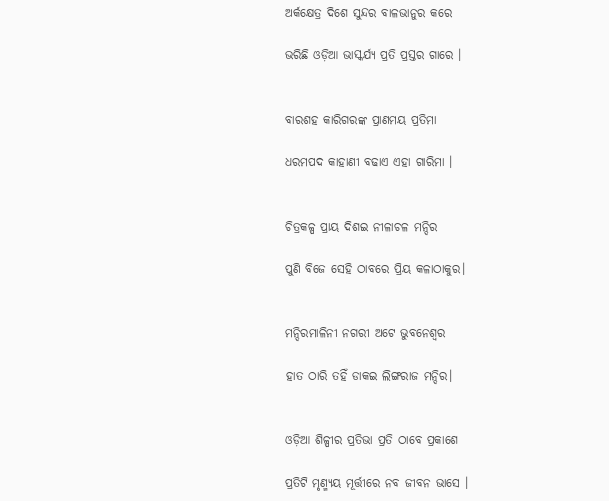ଅର୍କକ୍ଷେତ୍ର ଦିଶେ ସୁନ୍ଦର ବାଳଭାନୁର କରେ

ଭରିଛି ଓଡ଼ିଆ ଭାସ୍କର୍ଯ୍ୟ ପ୍ରତି ପ୍ରସ୍ତର ଗାରେ ।


ବାରଶହ କାରିଗରଙ୍କ ପ୍ରାଣମୟ ପ୍ରତିମା

ଧରମପଦ କାହାଣୀ ବଢାଏ ଏହା ଗାରିମା ।


ଚିତ୍ରକଳ୍ପ ପ୍ରାୟ ଦିଶଇ ନୀଳାଚଳ ମନ୍ଦିର

ପୁଣି ବିଜେ ସେହି ଠାବରେ ପ୍ରିୟ କଳାଠାକୁର।


ମନ୍ଦିରମାଳିନୀ ନଗରୀ ଅଟେ ଭୁବନେଶ୍ବର

ହାତ ଠାରି ତହିଁ ଡାକଇ ଲିଙ୍ଗରାଜ ମନ୍ଦିର।


ଓଡ଼ିଆ ଶିଳ୍ପୀର ପ୍ରତିଭା ପ୍ରତି ଠାବେ ପ୍ରକାଶେ

ପ୍ରତିଟି ମୃଣ୍ମ୍ୟୟ ମୂର୍ତ୍ତୀରେ ନବ ଜୀବନ ଭାସେ ।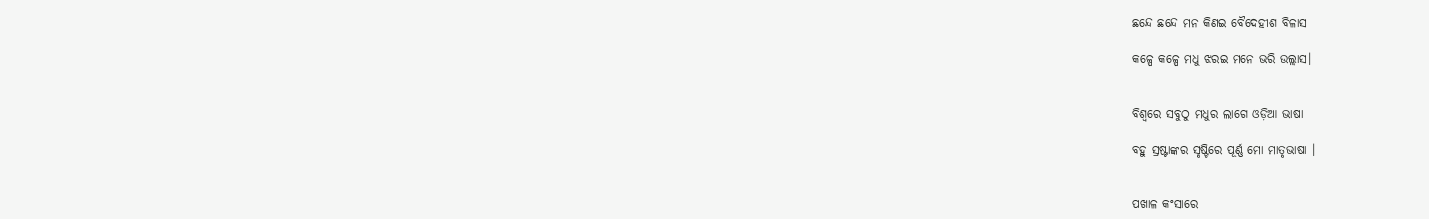ଛନ୍ଦେ ଛନ୍ଦେ ମନ କିଣଇ ବୈଦେହୀଶ ବିଳାସ

କଳ୍ପେ କଳ୍ପେ ମଧୁ ଝରଇ ମନେ ଭରି ଉଲ୍ଲାସ।


ବିଶ୍ବରେ ସବୁଠୁ ମଧୁର ଲାଗେ ଓଡ଼ିଆ ଭାଷା

ବହୁ ସ୍ରଷ୍ଟାଙ୍କର ସୃଷ୍ଟିରେ ପୂର୍ଣ୍ଣ ମୋ ମାତୃଭାଷା ।


ପଖାଳ କଂସାରେ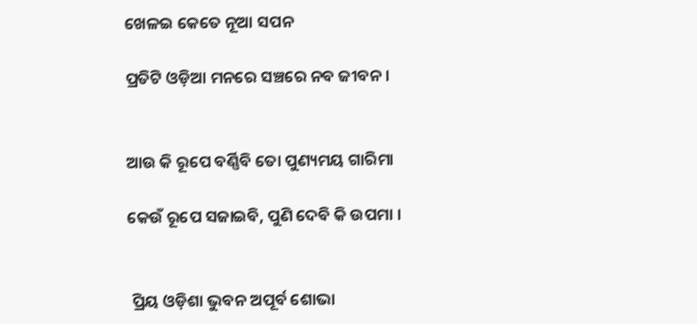ଖେଳଇ କେତେ ନୂଆ ସପନ

ପ୍ରତିଟି ଓଡ଼ିଆ ମନରେ ସଞ୍ଚରେ ନବ ଜୀବନ।


ଆଉ କି ରୂପେ ବର୍ଣ୍ଣିବି ତୋ ପୁଣ୍ୟମୟ ଗାରିମା

କେଉଁ ରୂପେ ସଜାଇବି, ପୁଣି ଦେବି କି ଉପମା ।


 ପ୍ରିୟ ଓଡ଼ିଶା ଭୁବନ ଅପୂର୍ବ ଶୋଭା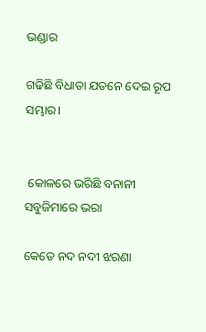ଭଣ୍ଡାର

ଗଢିଛି ବିଧାତା ଯତନେ ଦେଇ ରୂପ ସମ୍ଭାର।


 କୋଳରେ ଭରିଛି ବନାନୀ ସବୁଜିମାରେ ଭରା

କେତେ ନଦ ନଦୀ ଝରଣା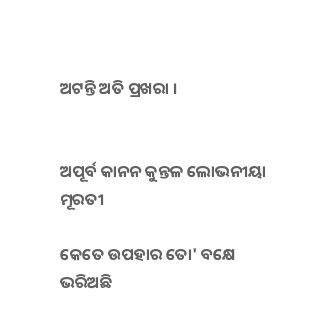ଅଟନ୍ତି ଅତି ପ୍ରଖରା ।


ଅପୂର୍ବ କାନନ କୁନ୍ତଳ ଲୋଭନୀୟା ମୂରତୀ

କେତେ ଉପହାର ତୋ' ବକ୍ଷେ ଭରିଅଛି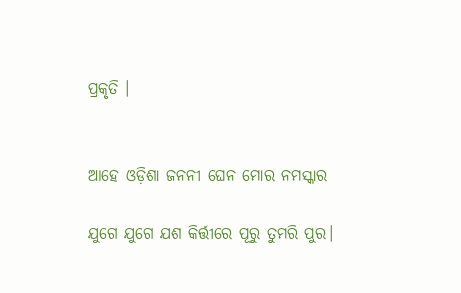ପ୍ରକୃତି ।


ଆହେ ଓଡ଼ିଶା ଜନନୀ ଘେନ ମୋର ନମସ୍କାର

ଯୁଗେ ଯୁଗେ ଯଶ କିର୍ତ୍ତୀରେ ପୂରୁ ତୁମରି ପୁର।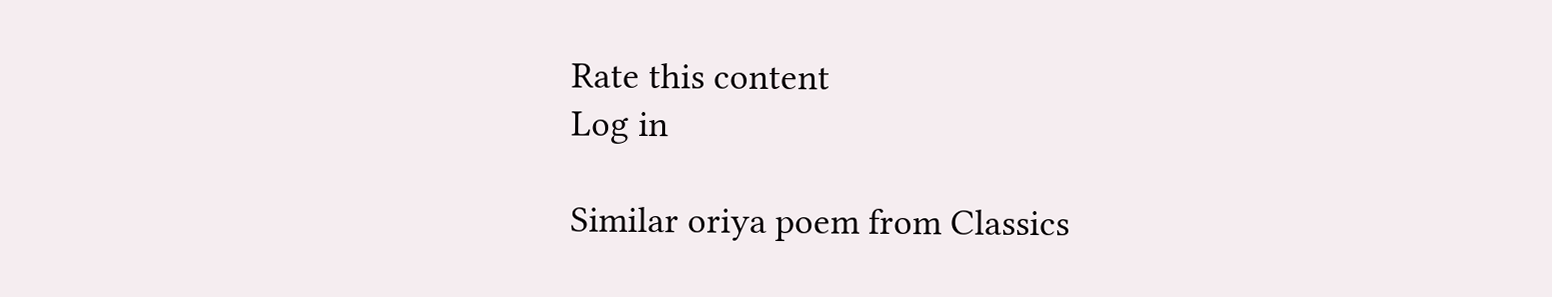Rate this content
Log in

Similar oriya poem from Classics